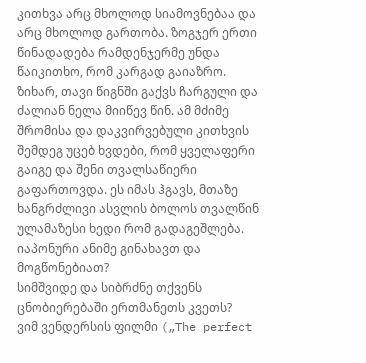კითხვა არც მხოლოდ სიამოვნებაა და არც მხოლოდ გართობა. ზოგჯერ ერთი წინადადება რამდენჯერმე უნდა წაიკითხო, რომ კარგად გაიაზრო. ზიხარ, თავი წიგნში გაქვს ჩარგული და ძალიან ნელა მიიწევ წინ. ამ მძიმე შრომისა და დაკვირვებული კითხვის შემდეგ უცებ ხვდები, რომ ყველაფერი გაიგე და შენი თვალსაწიერი გაფართოვდა. ეს იმას ჰგავს, მთაზე ხანგრძლივი ასვლის ბოლოს თვალწინ ულამაზესი ხედი რომ გადაგეშლება.
იაპონური ანიმე გინახავთ და მოგწონებიათ?
სიმშვიდე და სიბრძნე თქვენს ცნობიერებაში ერთმანეთს კვეთს?
ვიმ ვენდერსის ფილმი („The perfect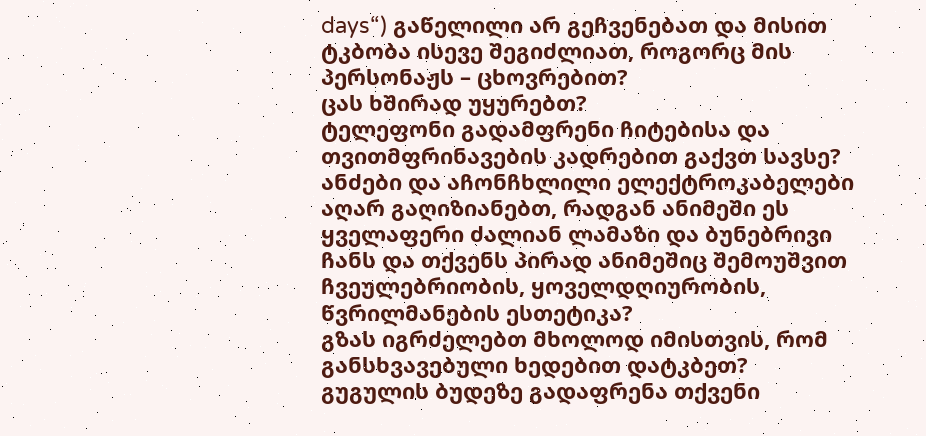days“) გაწელილი არ გეჩვენებათ და მისით ტკბობა ისევე შეგიძლიათ, როგორც მის პერსონაჟს – ცხოვრებით?
ცას ხშირად უყურებთ?
ტელეფონი გადამფრენი ჩიტებისა და თვითმფრინავების კადრებით გაქვთ სავსე?
ანძები და აჩონჩხლილი ელექტროკაბელები აღარ გაღიზიანებთ, რადგან ანიმეში ეს ყველაფერი ძალიან ლამაზი და ბუნებრივი ჩანს და თქვენს პირად ანიმეშიც შემოუშვით ჩვეულებრიობის, ყოველდღიურობის, წვრილმანების ესთეტიკა?
გზას იგრძელებთ მხოლოდ იმისთვის, რომ განსხვავებული ხედებით დატკბეთ?
გუგულის ბუდეზე გადაფრენა თქვენი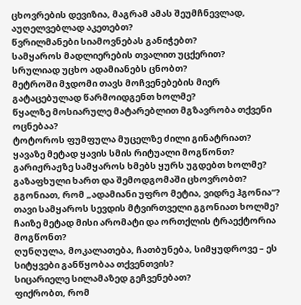ცხოვრების დევიზია, მაგრამ ამას შეუმჩნევლად, აუღელვებლად აკეთებთ?
წვრილმანები სიამოვნებას განიჭებთ?
სამყაროს მადლიერების თვალით უცქერით?
სრულიად უცხო ადამიანებს ცნობთ?
მეტროში მჯდომი თავს მოჩვენებების მიერ გატაცებულად წარმოიდგენთ ხოლმე?
წყალზე მოსიარულე მატარებლით მგზავრობა თქვენი ოცნებაა?
ტოტოროს ფუმფულა მუცელზე ძილი გინატრიათ?
ყავაზე მეტად ყავის სმის რიტუალი მოგწონთ?
გარიჟრაჟზე სამყაროს ხმებს ყურს უგდებთ ხოლმე?
გაზაფხული ხართ და შემოდგომაში ცხოვრობთ?
გგონიათ, რომ „ადამიანი უფრო მეტია, ვიდრე ჰგონია“?
თავი სამყაროს სევდის მტვირთველი გგონიათ ხოლმე?
ჩაიზე მეტად მისი არომატი და ორთქლის ტრაექტორია მოგწონთ?
ღუნღულა, მოკალათება, ჩათბუნება, სიმყუდროვე – ეს სიტყვები განწყობაა თქვენთვის?
სიცარიელე სილამაზედ გეჩვენებათ?
ფიქრობთ, რომ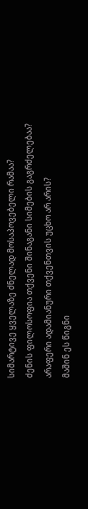სიმარტივე ყველაზე ძნელად მოსაპოვებელი რამაა?
ძენის ფილოსოფია თქვენი შინაგანი სიმების გაგრძელებაა?
არაფერი ადამიანური თქვენთვის უცხო არ არის?
მაშინ ეს წიგნი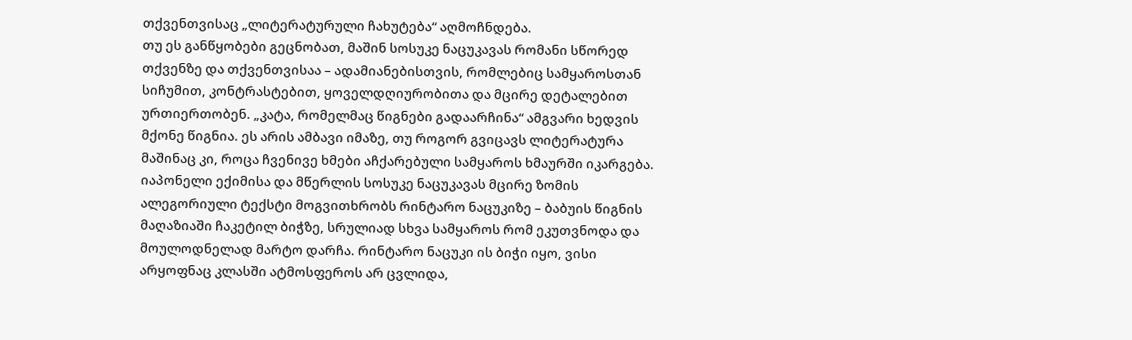თქვენთვისაც „ლიტერატურული ჩახუტება“ აღმოჩნდება.
თუ ეს განწყობები გეცნობათ, მაშინ სოსუკე ნაცუკავას რომანი სწორედ თქვენზე და თქვენთვისაა – ადამიანებისთვის, რომლებიც სამყაროსთან სიჩუმით, კონტრასტებით, ყოველდღიურობითა და მცირე დეტალებით ურთიერთობენ. „კატა, რომელმაც წიგნები გადაარჩინა“ ამგვარი ხედვის მქონე წიგნია. ეს არის ამბავი იმაზე, თუ როგორ გვიცავს ლიტერატურა მაშინაც კი, როცა ჩვენივე ხმები აჩქარებული სამყაროს ხმაურში იკარგება.
იაპონელი ექიმისა და მწერლის სოსუკე ნაცუკავას მცირე ზომის ალეგორიული ტექსტი მოგვითხრობს რინტარო ნაცუკიზე – ბაბუის წიგნის მაღაზიაში ჩაკეტილ ბიჭზე, სრულიად სხვა სამყაროს რომ ეკუთვნოდა და მოულოდნელად მარტო დარჩა. რინტარო ნაცუკი ის ბიჭი იყო, ვისი არყოფნაც კლასში ატმოსფეროს არ ცვლიდა,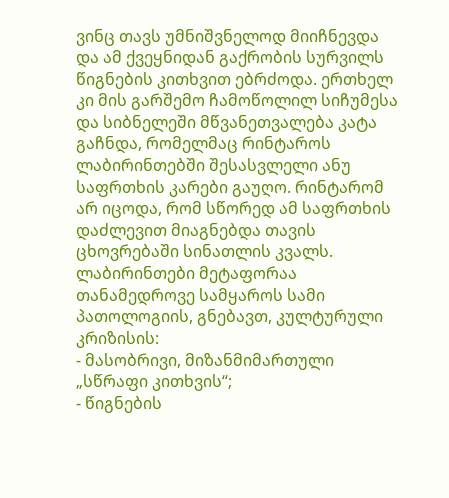ვინც თავს უმნიშვნელოდ მიიჩნევდა და ამ ქვეყნიდან გაქრობის სურვილს წიგნების კითხვით ებრძოდა. ერთხელ კი მის გარშემო ჩამოწოლილ სიჩუმესა და სიბნელეში მწვანეთვალება კატა გაჩნდა, რომელმაც რინტაროს ლაბირინთებში შესასვლელი ანუ საფრთხის კარები გაუღო. რინტარომ არ იცოდა, რომ სწორედ ამ საფრთხის დაძლევით მიაგნებდა თავის ცხოვრებაში სინათლის კვალს.
ლაბირინთები მეტაფორაა თანამედროვე სამყაროს სამი პათოლოგიის, გნებავთ, კულტურული კრიზისის:
- მასობრივი, მიზანმიმართული „სწრაფი კითხვის“;
- წიგნების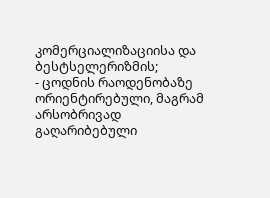კომერციალიზაციისა და ბესტსელერიზმის;
- ცოდნის რაოდენობაზე ორიენტირებული, მაგრამ არსობრივად გაღარიბებული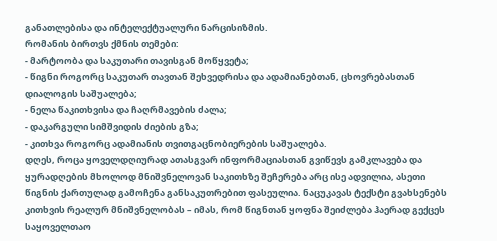განათლებისა და ინტელექტუალური ნარცისიზმის.
რომანის ბირთვს ქმნის თემები:
- მარტოობა და საკუთარი თავისგან მოწყვეტა;
- წიგნი როგორც საკუთარ თავთან შეხვედრისა და ადამიანებთან, ცხოვრებასთან დიალოგის საშუალება;
- ნელა წაკითხვისა და ჩაღრმავების ძალა;
- დაკარგული სიმშვიდის ძიების გზა;
- კითხვა როგორც ადამიანის თვითგაცნობიერების საშუალება.
დღეს, როცა ყოველდღიურად ათასგვარ ინფორმაციასთან გვიწევს გამკლავება და ყურადღების მხოლოდ მნიშვნელოვან საკითხზე შეჩერება არც ისე ადვილია, ასეთი წიგნის ქართულად გამოჩენა განსაკუთრებით ფასეულია. ნაცუკავას ტექსტი გვახსენებს კითხვის რეალურ მნიშვნელობას – იმას, რომ წიგნთან ყოფნა შეიძლება ჰაერად გექცეს საყოველთაო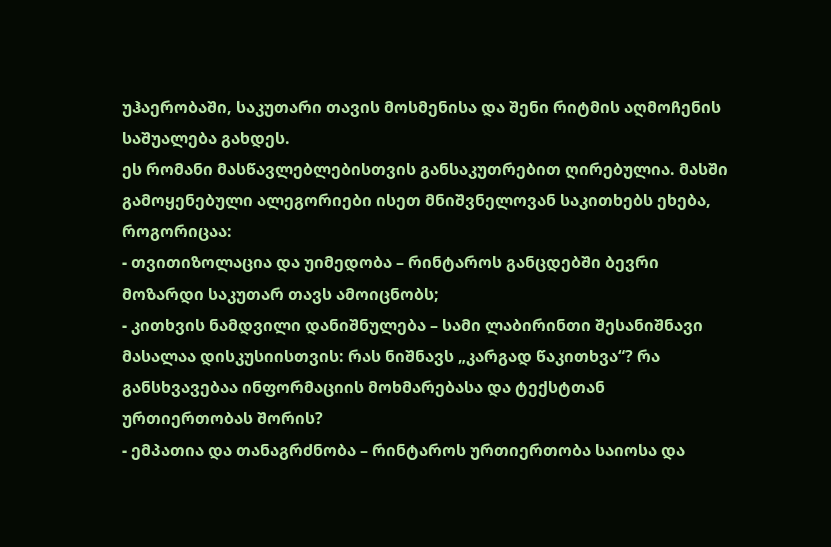უჰაერობაში, საკუთარი თავის მოსმენისა და შენი რიტმის აღმოჩენის საშუალება გახდეს.
ეს რომანი მასწავლებლებისთვის განსაკუთრებით ღირებულია. მასში გამოყენებული ალეგორიები ისეთ მნიშვნელოვან საკითხებს ეხება, როგორიცაა:
- თვითიზოლაცია და უიმედობა – რინტაროს განცდებში ბევრი მოზარდი საკუთარ თავს ამოიცნობს;
- კითხვის ნამდვილი დანიშნულება – სამი ლაბირინთი შესანიშნავი მასალაა დისკუსიისთვის: რას ნიშნავს „კარგად წაკითხვა“? რა განსხვავებაა ინფორმაციის მოხმარებასა და ტექსტთან ურთიერთობას შორის?
- ემპათია და თანაგრძნობა – რინტაროს ურთიერთობა საიოსა და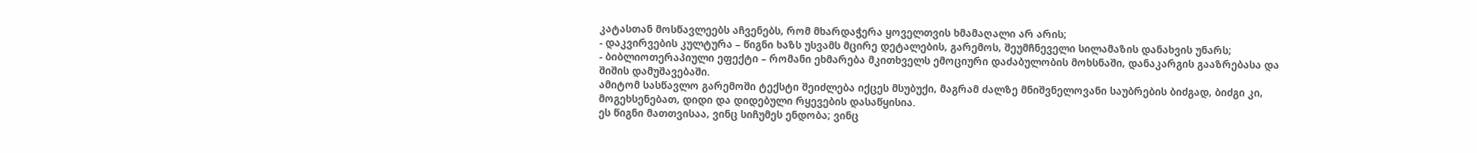კატასთან მოსწავლეებს აჩვენებს, რომ მხარდაჭერა ყოველთვის ხმამაღალი არ არის;
- დაკვირვების კულტურა – წიგნი ხაზს უსვამს მცირე დეტალების, გარემოს, შეუმჩნეველი სილამაზის დანახვის უნარს;
- ბიბლიოთერაპიული ეფექტი – რომანი ეხმარება მკითხველს ემოციური დაძაბულობის მოხსნაში, დანაკარგის გააზრებასა და შიშის დამუშავებაში.
ამიტომ სასწავლო გარემოში ტექსტი შეიძლება იქცეს მსუბუქი, მაგრამ ძალზე მნიშვნელოვანი საუბრების ბიძგად, ბიძგი კი, მოგეხსენებათ, დიდი და დიდებული რყევების დასაწყისია.
ეს წიგნი მათთვისაა, ვინც სიჩუმეს ენდობა; ვინც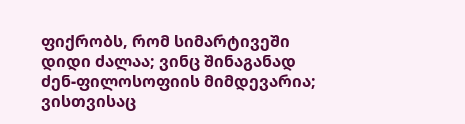ფიქრობს, რომ სიმარტივეში დიდი ძალაა; ვინც შინაგანად ძენ-ფილოსოფიის მიმდევარია; ვისთვისაც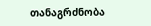თანაგრძნობა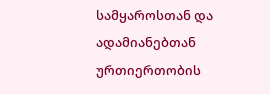სამყაროსთან და ადამიანებთან ურთიერთობის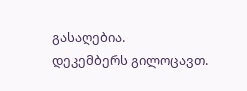გასაღებია.
დეკემბერს გილოცავთ.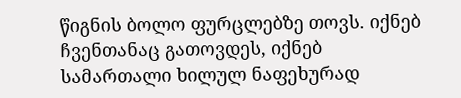წიგნის ბოლო ფურცლებზე თოვს. იქნებ ჩვენთანაც გათოვდეს, იქნებ სამართალი ხილულ ნაფეხურად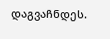დაგვაჩნდეს.